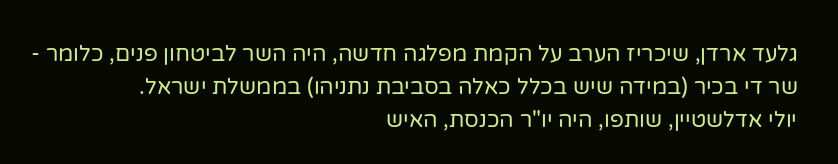גלעד ארדן, שיכריז הערב על הקמת מפלגה חדשה, היה השר לביטחון פנים, כלומר - שר די בכיר (במידה שיש בכלל כאלה בסביבת נתניהו) בממשלת ישראל.
יולי אדלשטיין, שותפו, היה יו"ר הכנסת, האיש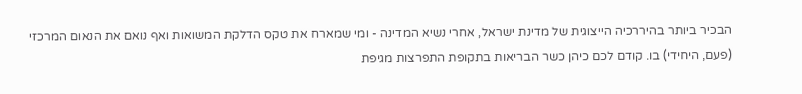הבכיר ביותר בהיררכיה הייצוגית של מדינת ישראל, אחרי נשיא המדינה - ומי שמארח את טקס הדלקת המשואות ואף נואם את הנאום המרכזי (פעם, היחידי) בו. קודם לכם כיהן כשר הבריאות בתקופת התפרצות מגיפת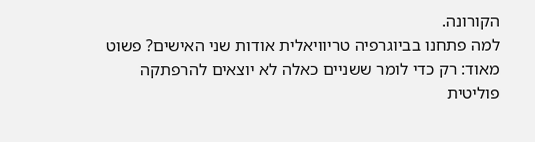הקורונה.
למה פתחנו בביוגרפיה טריוויאלית אודות שני האישים? פשוט מאוד: רק כדי לומר ששניים כאלה לא יוצאים להרפתקה פוליטית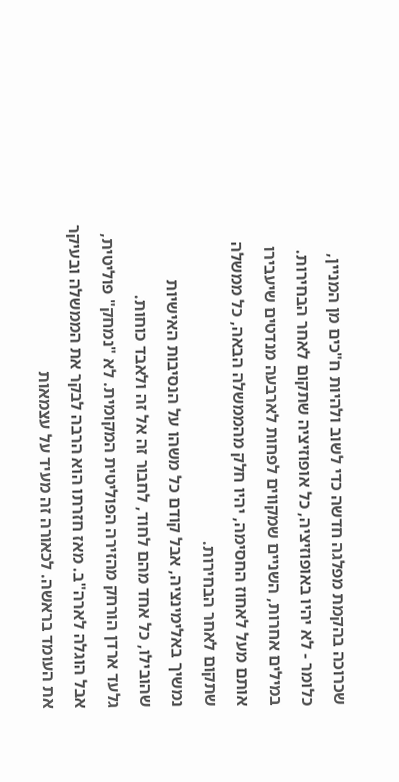שכרוכה בהקמת מפלגה חדשה כדי לשוב ולהיות ח"כים מן המניין, כלומר - לא יהיו באופוזיציה, כל אופוזיציה שתקום לאחר הבחירות.
במילים אחרות, השניים שמקווים לפחות לארבעה מנדטים שיעבירו אותם מעל לאחוז החסימה, יהיו חלק מהממשלה הבאה, כל ממשלה שתקום לאחר הבחירות.
נמשיך באלימינציה, אבל קודם כל משהו על הנסיבות האישיות שהובילו, כל אחד מהם לחוד, לחבור זה אל זה ולאבד כוחות.
גלעד ארדן הורחק מהזירה הפוליטית המקומית. לא "נמחק" פוליטית, אבל הוגלה לארה"ב. מאז חזרתו הוא הרבה לבקר את הממשלה ובעיקר את העומד בראשה. לכאורה זה מעיד על עצמאות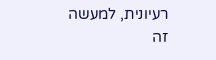רעיונית, למעשה זה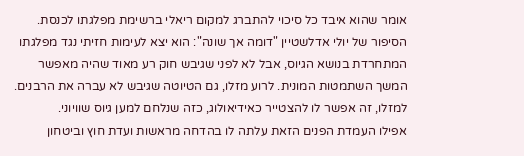אומר שהוא איבד כל סיכוי להתברג למקום ריאלי ברשימת מפלגתו לכנסת.
הסיפור של יולי אדלשטיין "דומה אך שונה": הוא יצא לעימות חזיתי נגד מפלגתו המתחרדת בנושא הגיוס, אבל לא לפני שגיבש חוק רע מאוד שהיה מאפשר המשך השתמטות המונית. לרוע מזלו, גם הטיוטה שגיבש לא עברה את הרבנים. למזלו, זה אפשר לו להצטייר כאידיאולוג, כזה שנלחם למען גיוס שוויוני.
אפילו העמדת הפנים הזאת עלתה לו בהדחה מראשות ועדת חוץ וביטחון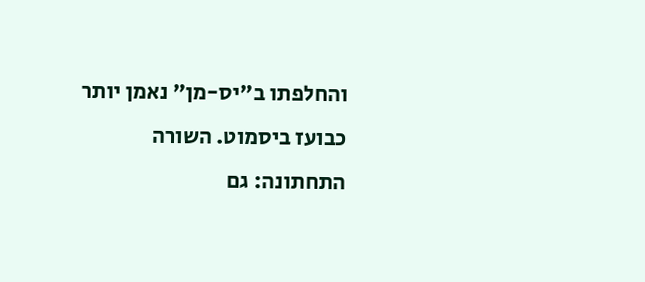והחלפתו ב"יס-מן" נאמן יותר כבועז ביסמוט. השורה התחתונה: גם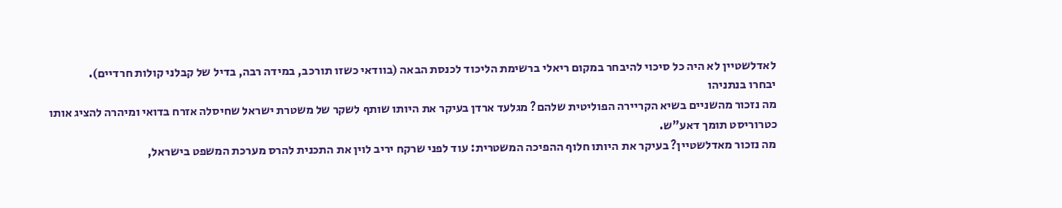לאדלשטיין לא היה כל סיכוי להיבחר במקום ריאלי ברשימת הליכוד לכנסת הבאה (בוודאי כשזו תורכב, במידה רבה, בדיל של קבלני קולות חרדיים).
יבחרו בנתניהו
מה נזכור מהשניים בשיא הקריירה הפוליטית שלהם? מגלעד ארדן בעיקר את היותו שותף לשקר של משטרת ישראל שחיסלה אזרח בדואי ומיהרה להציג אותו כטרוריסט תומך דאע"ש.
מה נזכור מאדלשטיין? בעיקר את היותו חלוף ההפיכה המשטרית: עוד לפני שרקח יריב לוין את התכנית להרס מערכת המשפט בישראל,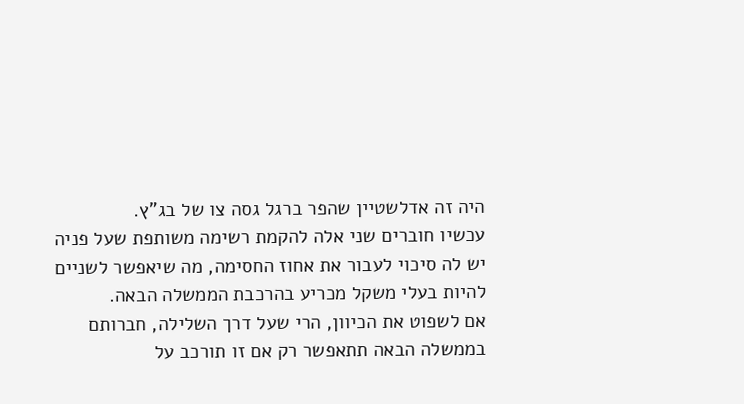היה זה אדלשטיין שהפר ברגל גסה צו של בג"ץ.
עכשיו חוברים שני אלה להקמת רשימה משותפת שעל פניה יש לה סיכוי לעבור את אחוז החסימה, מה שיאפשר לשניים להיות בעלי משקל מכריע בהרכבת הממשלה הבאה.
אם לשפוט את הכיוון, הרי שעל דרך השלילה, חברותם בממשלה הבאה תתאפשר רק אם זו תורכב על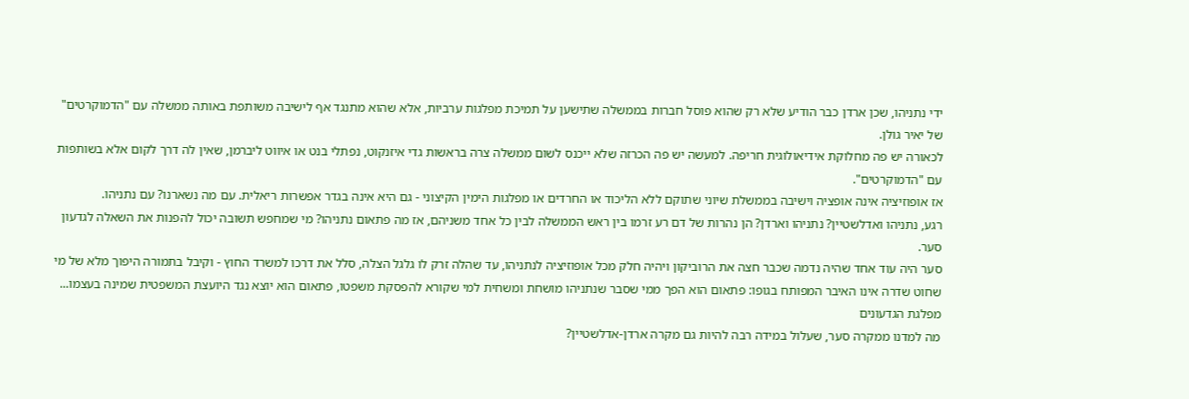ידי נתניהו, שכן ארדן כבר הודיע שלא רק שהוא פוסל חברות בממשלה שתישען על תמיכת מפלגות ערביות, אלא שהוא מתנגד אף לישיבה משותפת באותה ממשלה עם "הדמוקרטים" של יאיר גולן.
לכאורה יש פה מחלוקת אידיאולוגית חריפה. למעשה יש פה הכרזה שלא ייכנס לשום ממשלה צרה בראשות גדי איזנקוט, נפתלי בנט או איווט ליברמן, שאין לה דרך לקום אלא בשותפות עם "הדמוקרטים".
אז אופוזיציה אינה אופציה וישיבה בממשלת שיוני שתוקם ללא הליכוד או החרדים או מפלגות הימין הקיצוני - גם היא אינה בגדר אפשרות ריאלית. עם מה נשארנו? עם נתניהו.
רגע, נתניהו ואדלשטיין? נתניהו וארדן? הן נהרות של דם רע זרמו בין ראש הממשלה לבין כל אחד משניהם, אז מה פתאום נתניהו? מי שמחפש תשובה יכול להפנות את השאלה לגדעון סער.
סער היה עוד אחד שהיה נדמה שכבר חצה את הרוביקון ויהיה חלק מכל אופוזיציה לנתניהו, עד שהלה זרק לו גלגל הצלה, סלל את דרכו למשרד החוץ - וקיבל בתמורה היפוך מלא של מי שחוט שדרה אינו האיבר המפותח בגופו: פתאום הוא הפך ממי שסבר שנתניהו מושחת ומשחית למי שקורא להפסקת משפטו, פתאום הוא יוצא נגד היועצת המשפטית שמינה בעצמו...
מפלגת הגדעונים
מה למדנו ממקרה סער, שעלול במידה רבה להיות גם מקרה ארדן-אדלשטיין?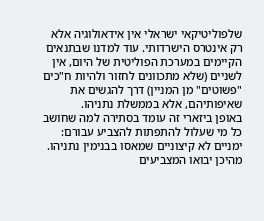שלפוליטיקאי ישראלי אין אידאולוגיה אלא רק אינטרס הישרדותי. עוד למדנו שבתנאים הקיימים במערכת הפוליטית של היום, אין לשניים (שלא מתכוונים לחזור ולהיות ח"כים "פשוטים" מן המניין) דרך להגשים את שאיפותיהם, אלא בממשלת נתניהו.
באופן ביזארי זה עומד בסתירה למה שחושב כל מי שעלול להתפתות להצביע עבורם: ימניים לא קיצוניים שמאסו בבנימין נתניהו. מהיכן יבואו המצביעים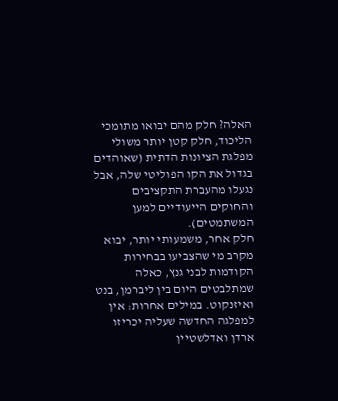האלה? חלק מהם יבואו מתומכי הליכוד, חלק קטן יותר משולי מפלגת הציונות הדתית (שאוהדים בגדול את הקו הפוליטי שלה, אבל נגעלו מהעברת התקציבים והחוקים הייעודיים למען המשתמטים).
חלק אחר, משמעותי יותר, יבוא מקרב מי שהצביעו בבחירות הקודמות לבני גנץ, כאלה שמתלבטים היום בין ליברמן, בנט ואיזנקוט. במילים אחרות: אין למפלגה החדשה שעליה יכריזו ארדן ואדלשטיין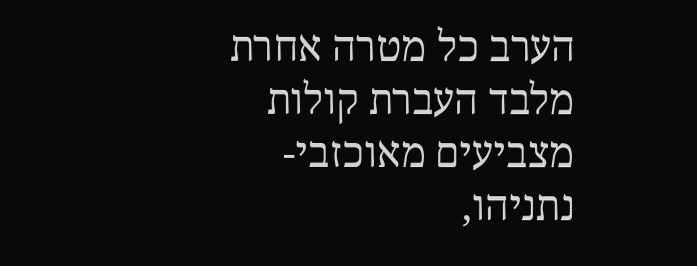הערב כל מטרה אחרת מלבד העברת קולות מצביעים מאוכזבי-נתניהו,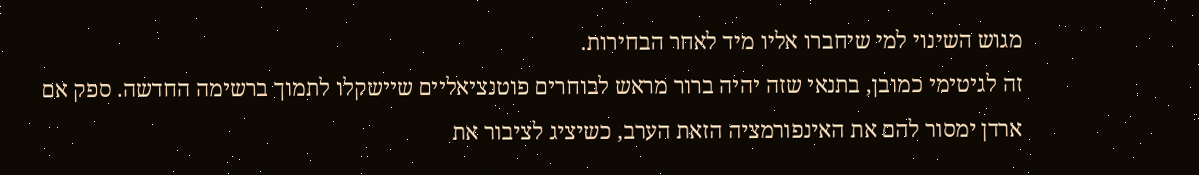מגוש השינוי למי שיחברו אליו מיד לאחר הבחירות.
זה לגיטימי כמובן, בתנאי שזה יהיה ברור מראש לבוחרים פוטנציאליים שיישקלו לתמוך ברשימה החדשה. ספק אם ארדן ימסור להם את האינפורמציה הזאת הערב, כשיציג לציבור את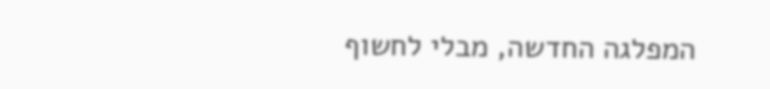המפלגה החדשה, מבלי לחשוף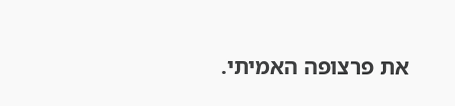את פרצופה האמיתי.